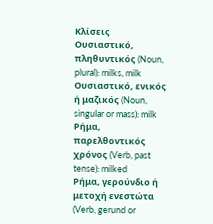Κλίσεις
Ουσιαστικό, πληθυντικός (Noun, plural): milks, milk
Ουσιαστικό, ενικός ή μαζικός (Noun, singular or mass): milk
Ρήμα, παρελθοντικός χρόνος (Verb, past tense): milked
Ρήμα, γερούνδιο ή μετοχή ενεστώτα (Verb, gerund or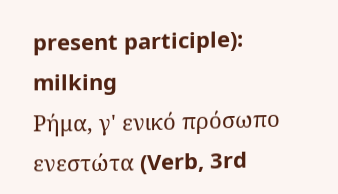present participle): milking
Ρήμα, γ' ενικό πρόσωπο ενεστώτα (Verb, 3rd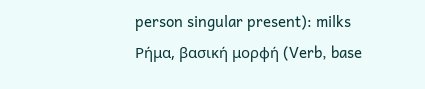person singular present): milks
Ρήμα, βασική μορφή (Verb, base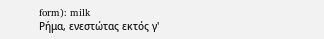form): milk
Ρήμα, ενεστώτας εκτός γ'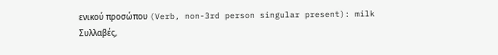ενικού προσώπου (Verb, non-3rd person singular present): milk
Συλλαβές,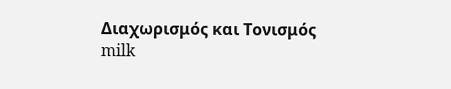Διαχωρισμός και Τονισμός
milk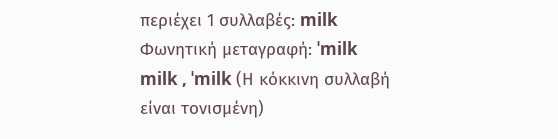περιέχει 1 συλλαβές: milk
Φωνητική μεταγραφή: ˈmilk
milk , ˈmilk (Η κόκκινη συλλαβή είναι τονισμένη)